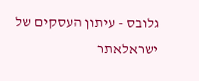גלובס - עיתון העסקים של ישראלאתר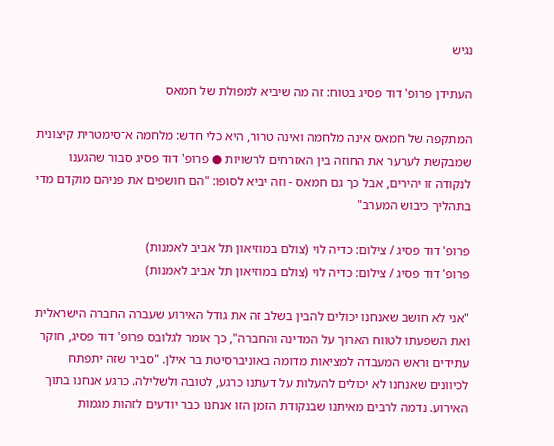נגיש

העתידן פרופ' דוד פסיג בטוח: זה מה שיביא למפולת של חמאס

המתקפה של חמאס אינה מלחמה ואינה טרור, היא כלי חדש: מלחמה א־סימטרית קיצונית שמבקשת לערער את החוזה בין האזרחים לרשויות ● פרופ' דוד פסיג סבור שהגענו לנקודה זו יהירים, אבל כך גם חמאס - וזה יביא לסופו: "הם חושפים את פניהם מוקדם מדי בתהליך כיבוש המערב"

פרופ' דוד פסיג / צילום: כדיה לוי (צולם במוזיאון תל אביב לאמנות)
פרופ' דוד פסיג / צילום: כדיה לוי (צולם במוזיאון תל אביב לאמנות)

"אני לא חושב שאנחנו יכולים להבין בשלב זה את גודל האירוע שעברה החברה הישראלית ואת השפעתו לטווח הארוך על המדינה והחברה", כך אומר לגלובס פרופ' דוד פסיג, חוקר עתידים וראש המעבדה למציאות מדומה באוניברסיטת בר אילן. "סביר שזה יתפתח לכיוונים שאנחנו לא יכולים להעלות על דעתנו כרגע, לטובה ולשלילה. כרגע אנחנו בתוך האירוע. נדמה לרבים מאיתנו שבנקודת הזמן הזו אנחנו כבר יודעים לזהות מגמות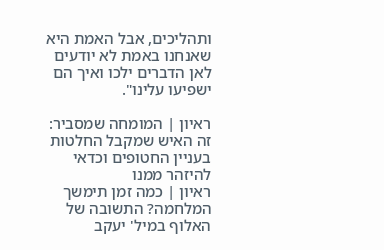ותהליכים, אבל האמת היא שאנחנו באמת לא יודעים לאן הדברים ילכו ואיך הם ישפיעו עלינו".

ראיון | המומחה שמסביר: זה האיש שמקבל החלטות בעניין החטופים וכדאי להיזהר ממנו
ראיון | כמה זמן תימשך המלחמה? התשובה של האלוף במיל' יעקב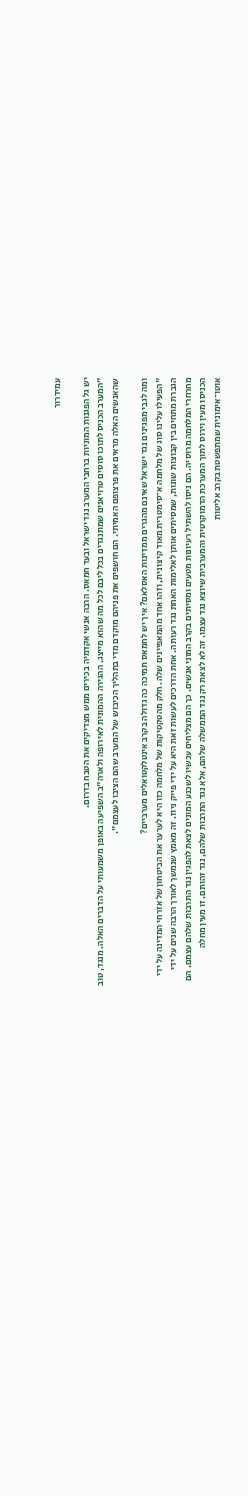עמידרור

יש גל הפגנות המוניות ברחבי המערב נגד ישראל ובעד חמאס. הרבה אנשי אקדמיה בכירים ממש מצדיקים את הטבח בדרום.
"המערב הכניס לתוכו סוסים טרויאנים שמתנגדים בכל ליבם לכל מה שהוא מייצג. ההגירה ההמונית לאירופה ולארה"ב השפיעה באופן משמעותי על הדברים האלה. מנגד, טוב שהאנשים האלה מראים את פרצופם האמיתי. הם חושפים את פניהם מוקדם מדי בתהליך הכיבוש של המערב שהם הציבו לעצמם".

ומה לגבי מפגינים נגד ישראל שאינם מהגרים ממדינות האסלאם? איך יש לחמאס תמיכה כה גדולה בקרב אינטלקטואלים מערביים?
"הפעילו עלינו סוג של מלחמה א־סימטרית מאוד קיצונית, וזהו אחד מהמאפיינים שלה. חלק מהטקטיקות של מלחמה כזו היא לערער את הביטחון של אזרחי המדינה על ידי הגברת מתחים בין קבוצות שונות, שמסיתים אותן לאלימות האחת נגד רעותה. אחת הדרכים לעשות זאת היא על ידי פייק ניוז. זה מאמץ שנמשך לאורך הרבה שנים על ידי מחרחרי המלחמה מרוסיה. הם ניסו להשתיל רעיונות מטעים ומסיתים בקרב המוני אנשים. כך הם מצליחים עכשיו לשכנע המונים לצאת להפגין נגד התרבות שלהם עצמם. הם הכניסו מעין וירוס לתוך המערכת הדמוקרטית והמערבית שיוצא נגד עצמו. זה לא לצאת רק נגד הממשלה שלהם, אלא נגד התרבות שלהם, נגד זהותם. זו מעין מחלה אוטו־אימונית שמתפשטת בקרב אליטות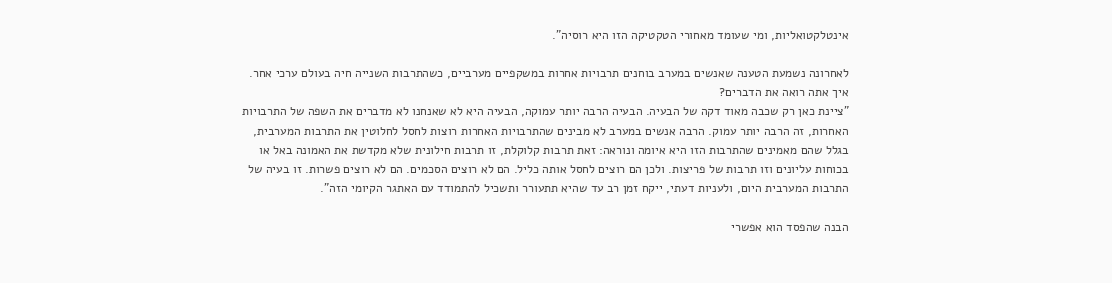אינטלקטואליות, ומי שעומד מאחורי הטקטיקה הזו היא רוסיה".

לאחרונה נשמעת הטענה שאנשים במערב בוחנים תרבויות אחרות במשקפיים מערביים, כשהתרבות השנייה חיה בעולם ערכי אחר. איך אתה רואה את הדברים?
"ציינת כאן רק שכבה מאוד דקה של הבעיה. הבעיה הרבה יותר עמוקה, הבעיה היא לא שאנחנו לא מדברים את השפה של התרבויות האחרות, זה הרבה יותר עמוק. הרבה אנשים במערב לא מבינים שהתרבויות האחרות רוצות לחסל לחלוטין את התרבות המערבית, בגלל שהם מאמינים שהתרבות הזו היא איומה ונוראה: זאת תרבות קלוקלת, זו תרבות חילונית שלא מקדשת את האמונה באל או בכוחות עליונים וזו תרבות של פריצות. ולכן הם רוצים לחסל אותה כליל. הם לא רוצים הסכמים. הם לא רוצים פשרות. זו בעיה של התרבות המערבית היום, ולעניות דעתי, ייקח זמן רב עד שהיא תתעורר ותשכיל להתמודד עם האתגר הקיומי הזה".

הבנה שהפסד הוא אפשרי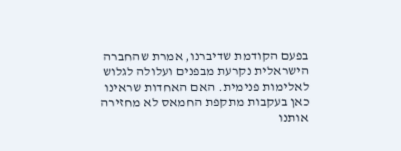בפעם הקודמת שדיברנו, אמרת שהחברה הישראלית נקרעת מבפנים ועלולה לגלוש לאלימות פנימית. האם האחדות שראינו כאן בעקבות מתקפת החמאס לא מחזירה אותנו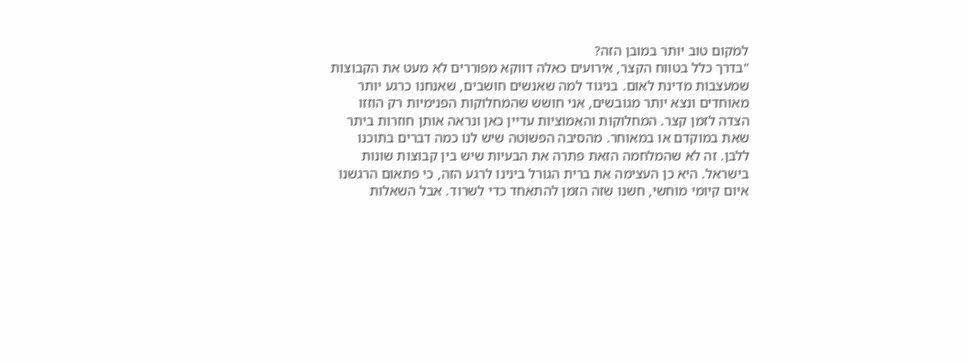למקום טוב יותר במובן הזה?
"בדרך כלל בטווח הקצר, אירועים כאלה דווקא מפוררים לא מעט את הקבוצות שמעצבות מדינת לאום. בניגוד למה שאנשים חושבים, שאנחנו כרגע יותר מאוחדים ונצא יותר מגובשים, אני חושש שהמחלוקות הפנימיות רק הוזזו הצדה לזמן קצר. המחלוקות והאמוציות עדיין כאן ונראה אותן חוזרות ביתר שאת במוקדם או במאוחר. מהסיבה הפשוטה שיש לנו כמה דברים בתוכנו ללבן. זה לא שהמלחמה הזאת פתרה את הבעיות שיש בין קבוצות שונות בישראל. היא כן העצימה את ברית הגורל בינינו לרגע הזה, כי פתאום הרגשנו איום קיומי מוחשי, חשנו שזה הזמן להתאחד כדי לשרוד. אבל השאלות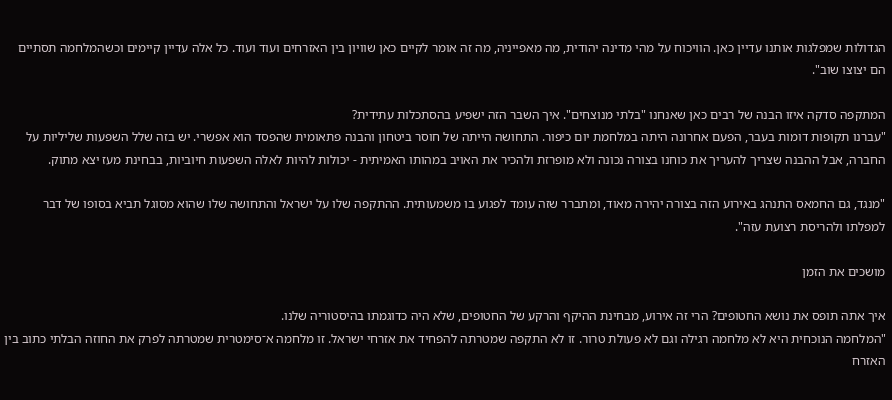הגדולות שמפלגות אותנו עדיין כאן. הוויכוח על מהי מדינה יהודית, מה מאפייניה, מה זה אומר לקיים כאן שוויון בין האזרחים ועוד ועוד. כל אלה עדיין קיימים וכשהמלחמה תסתיים הם יצוצו שוב".

המתקפה סדקה איזו הבנה של רבים כאן שאנחנו "בלתי מנוצחים". איך השבר הזה ישפיע בהסתכלות עתידית?
"עברנו תקופות דומות בעבר, הפעם אחרונה היתה במלחמת יום כיפור. התחושה הייתה של חוסר ביטחון והבנה פתאומית שהפסד הוא אפשרי. יש בזה שלל השפעות שליליות על החברה, אבל ההבנה שצריך להעריך את כוחנו בצורה נכונה ולא מופרזת ולהכיר את האויב במהותו האמיתית - יכולות להיות לאלה השפעות חיוביות, בבחינת מעז יצא מתוק.

"מנגד, גם החמאס התנהג באירוע הזה בצורה יהירה מאוד, ומתברר שזה עומד לפגוע בו משמעותית. ההתקפה שלו על ישראל והתחושה שלו שהוא מסוגל תביא בסופו של דבר למפלתו ולהריסת רצועת עזה".

מושכים את הזמן

איך אתה תופס את נושא החטופים? הרי זה אירוע, מבחינת ההיקף והרקע של החטופים, שלא היה כדוגמתו בהיסטוריה שלנו.
"המלחמה הנוכחית היא לא מלחמה רגילה וגם לא פעולת טרור. זו לא התקפה שמטרתה להפחיד את אזרחי ישראל. זו מלחמה א־סימטרית שמטרתה לפרק את החוזה הבלתי כתוב בין האזרח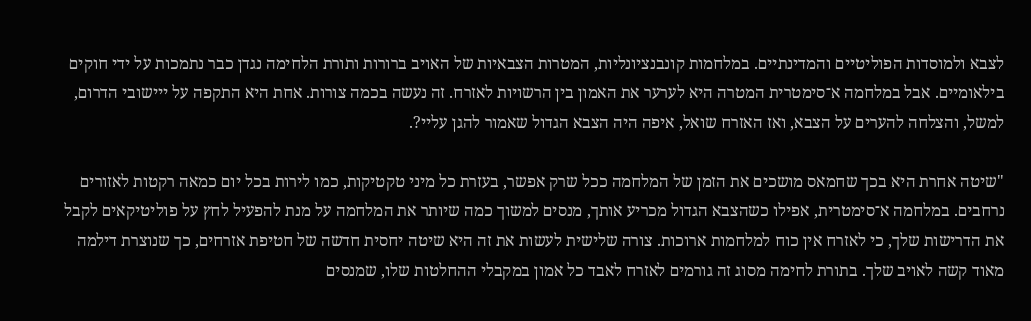לצבא ולמוסדות הפוליטיים והמדינתיים. במלחמות קונבנציונליות, המטרות הצבאיות של האויב ברורות ותורת הלחימה נגדן כבר נתמכות על ידי חוקים בילאומיים. אבל במלחמה א־סימטרית המטרה היא לערער את האמון בין הרשויות לאזרח. זה נעשה בכמה צורות. אחת היא התקפה על ייישובי הדרום, למשל, והצלחה להערים על הצבא, ואז האזרח שואל, איפה היה הצבא הגדול שאמור להגן עליי?.

"שיטה אחרת היא בכך שחמאס מושכים את הזמן של המלחמה ככל שרק אפשר, בעזרת כל מיני טקטיקות, כמו לירות בכל יום כמאה רקטות לאזורים נרחבים. במלחמה א־סימטרית, אפילו כשהצבא הגדול מכריע אותך, מנסים למשוך כמה שיותר את המלחמה על מנת להפעיל לחץ על פוליטיקאים לקבל את הדרישות שלך, כי לאזרח אין כוח למלחמות ארוכות. צורה שלישית לעשות את זה היא שיטה יחסית חדשה של חטיפת אזרחים, כך שנוצרת דילמה מאוד קשה לאויב שלך. בתורת לחימה מסוג זה גורמים לאזרח לאבד כל אמון במקבלי ההחלטות שלו, שמנסים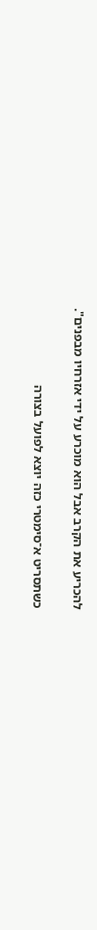להכריע את הקרב אבל הוא מוכרע על ידי אזרחיו מבפנים".

כשתסריט א־סימטרי כזה יוצא לפועל בצורה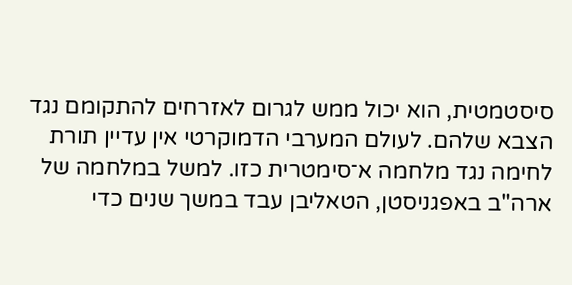סיסטמטית, הוא יכול ממש לגרום לאזרחים להתקומם נגד הצבא שלהם. לעולם המערבי הדמוקרטי אין עדיין תורת לחימה נגד מלחמה א־סימטרית כזו. למשל במלחמה של ארה"ב באפגניסטן, הטאליבן עבד במשך שנים כדי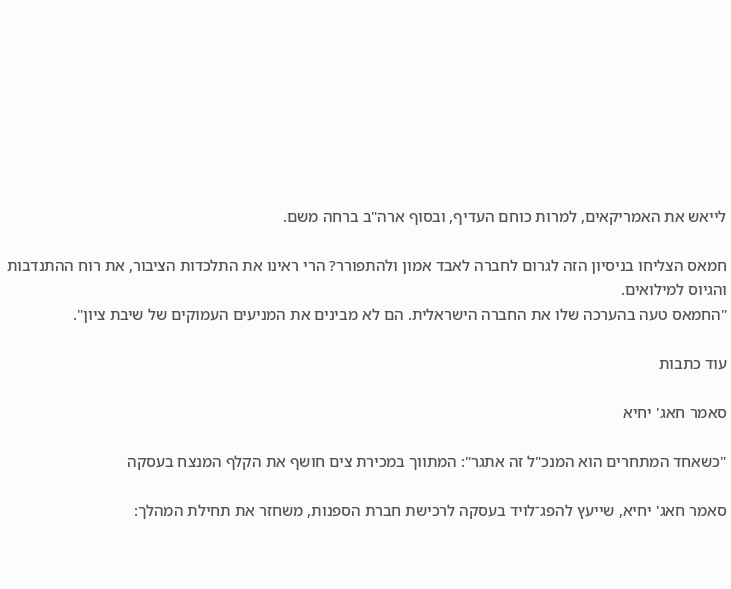לייאש את האמריקאים, למרות כוחם העדיף, ובסוף ארה"ב ברחה משם.

חמאס הצליחו בניסיון הזה לגרום לחברה לאבד אמון ולהתפורר? הרי ראינו את התלכדות הציבור, את רוח ההתנדבות והגיוס למילואים.
"החמאס טעה בהערכה שלו את החברה הישראלית. הם לא מבינים את המניעים העמוקים של שיבת ציון".

עוד כתבות

סאמר חאג' יחיא

"כשאחד המתחרים הוא המנכ"ל זה אתגר": המתווך במכירת צים חושף את הקלף המנצח בעסקה

סאמר חאג' יחיא, שייעץ להפג־לויד בעסקה לרכישת חברת הספנות, משחזר את תחילת המהלך: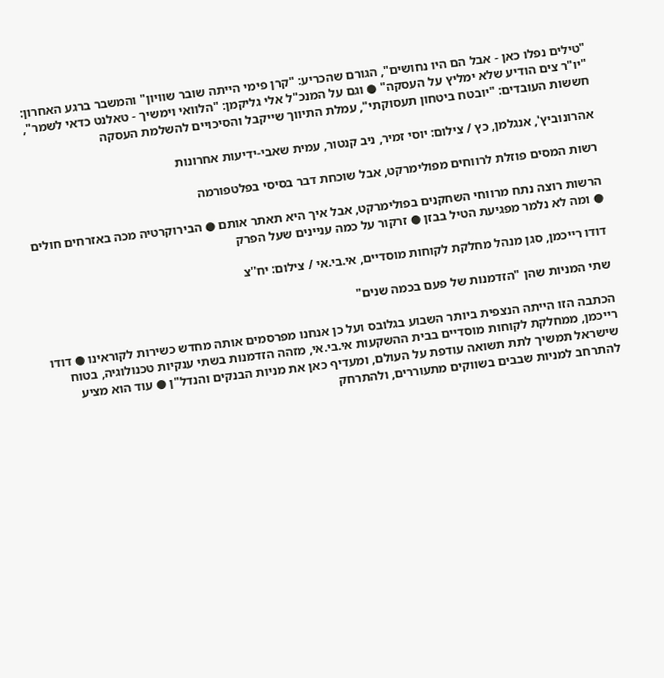"טילים נפלו כאן - אבל הם היו נחושים", הגורם שהכריע: "קרן פימי הייתה שובר שוויון" והמשבר ברגע האחרון: "יו"ר צים הודיע שלא ימליץ על העסקה" ● וגם על המנכ"ל אלי גליקמן: "הלוואי וימשיך - טאלנט כדאי לשמר", חששות העובדים: "יובטח ביטחון תעסוקתי", עמלת התיווך שייקבל והסיכויים להשלמת העסקה

אהרונוביץ', אנגלמן, כץ / צילום: יוסי זמיר, ניב קנטור, עמית שאבי-ידיעות אחרונות

רשות המסים פוזלת לרווחים מפולימרקט, אבל שוכחת דבר בסיסי בפלטפורמה

הרשות רוצה נתח מרווחי השחקנים בפולימרקט, אבל איך היא תאתר אותם ● הבירוקרטיה מכה באזרחים חולים ● ומה לא נלמר מפגיעת הטיל בבזן ● זרקור על כמה עניינים שעל הפרק

דודו רייכמן, סגן מנהל מחלקת לקוחות מוסדיים, אי.בי.אי / צילום: יח''צ

שתי המניות שהן "הזדמנות של פעם בכמה שנים"

הכתבה הזו הייתה הנצפית ביותר השבוע בגלובס ועל כן אנחנו מפרסמים אותה מחדש כשירות לקוראינו ● דודו רייכמן, ממחלקת לקוחות מוסדיים בבית ההשקעות אי.בי.אי, מזהה הזדמנות בשתי ענקיות טכנולוגיה, בטוח שישראל תמשיך לתת תשואה עודפת על העולם, ומעדיף כאן את מניות הבנקים והנדל"ן ● עוד הוא מציע להתרחב למניות שבבים בשווקים מתעוררים, ולהתרחק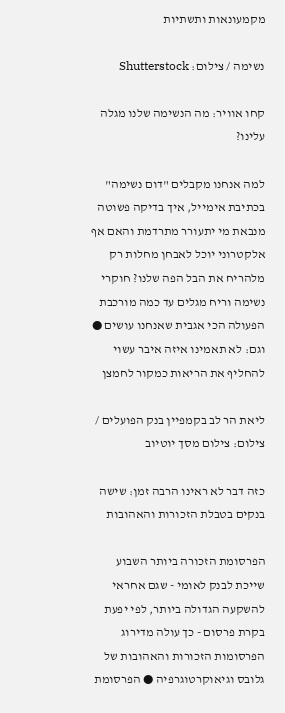מקמעונאות ותשתיות

נשימה / צילום: Shutterstock

קחו אוויר: מה הנשימה שלנו מגלה עלינו?

למה אנחנו מקבלים "דום נשימה" בכתיבת אימייל, איך בדיקה פשוטה מנבאת מי יתעורר מתרדמת והאם אף אלקטרוני יוכל לאבחן מחלות רק מלהריח את הבל הפה שלנו? חוקרי נשימה וריח מגלים עד כמה מורכבת הפעולה הכי אגבית שאנחנו עושים ● וגם: לא תאמינו איזה איבר עשוי להחליף את הריאות כמקור לחמצן

ליאת הר לב בקמפיין בנק הפועלים / צילום: צילום מסך יוטיוב

כזה דבר לא ראינו הרבה זמן: שישה בנקים בטבלת הזכורות והאהובות

הפרסומת הזכורה ביותר השבוע שייכת לבנק לאומי - שגם אחראי להשקעה הגדולה ביותר, לפי יפעת בקרת פרסום - כך עולה מדירוג הפרסומות הזכורות והאהובות של גלובס וגיאוקרטוגרפיה ● הפרסומת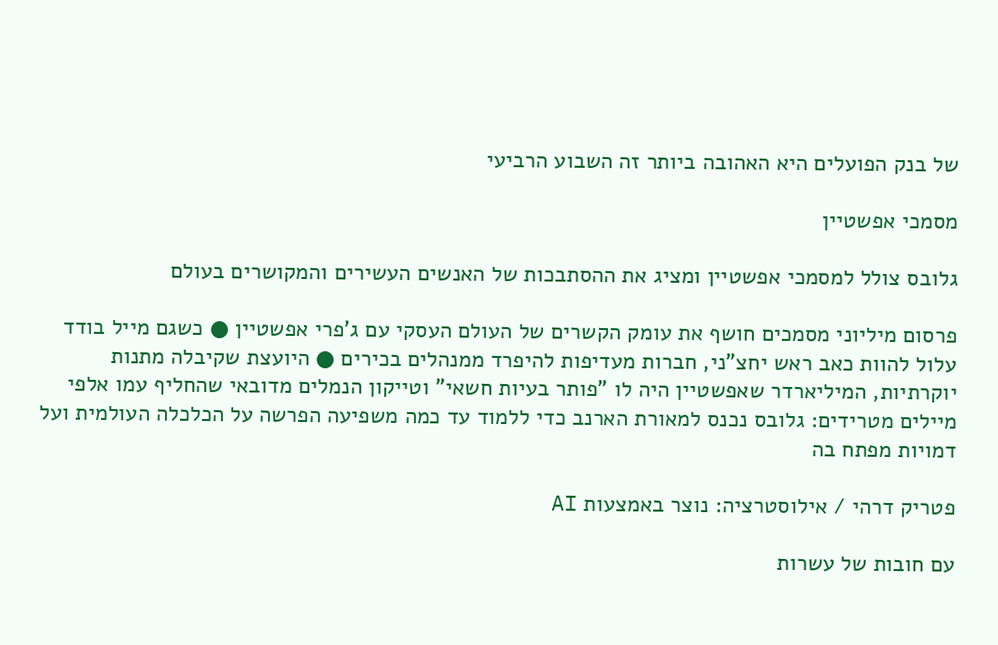של בנק הפועלים היא האהובה ביותר זה השבוע הרביעי

מסמכי אפשטיין

גלובס צולל למסמכי אפשטיין ומציג את ההסתבכות של האנשים העשירים והמקושרים בעולם

פרסום מיליוני מסמכים חושף את עומק הקשרים של העולם העסקי עם ג'פרי אפשטיין ● כשגם מייל בודד עלול להוות כאב ראש יחצ"ני, חברות מעדיפות להיפרד ממנהלים בכירים ● היועצת שקיבלה מתנות יוקרתיות, המיליארדר שאפשטיין היה לו "פותר בעיות חשאי" וטייקון הנמלים מדובאי שהחליף עמו אלפי מיילים מטרידים: גלובס נכנס למאורת הארנב כדי ללמוד עד כמה משפיעה הפרשה על הכלכלה העולמית ועל דמויות מפתח בה

פטריק דרהי / אילוסטרציה: נוצר באמצעות AI

עם חובות של עשרות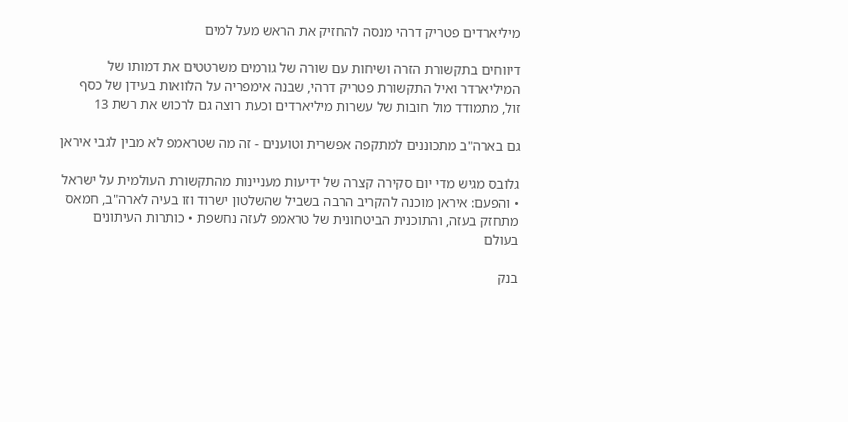מיליארדים פטריק דרהי מנסה להחזיק את הראש מעל למים

דיווחים בתקשורת הזרה ושיחות עם שורה של גורמים משרטטים את דמותו של המיליארדר ואיל התקשורת פטריק דרהי, שבנה אימפריה על הלוואות בעידן של כסף זול, מתמודד מול חובות של עשרות מיליארדים וכעת רוצה גם לרכוש את רשת 13

גם בארה"ב מתכוננים למתקפה אפשרית וטוענים - זה מה שטראמפ לא מבין לגבי איראן

גלובס מגיש מדי יום סקירה קצרה של ידיעות מעניינות מהתקשורת העולמית על ישראל • והפעם: איראן מוכנה להקריב הרבה בשביל שהשלטון ישרוד וזו בעיה לארה"ב, חמאס מתחזק בעזה, והתוכנית הביטחונית של טראמפ לעזה נחשפת • כותרות העיתונים בעולם

בנק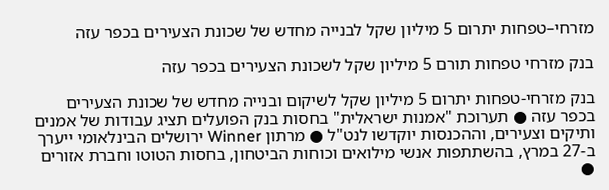מזרחי–טפחות יתרום 5 מיליון שקל לבנייה מחדש של שכונת הצעירים בכפר עזה

בנק מזרחי טפחות תורם 5 מיליון שקל לשכונת הצעירים בכפר עזה

בנק מזרחי-טפחות יתרום 5 מיליון שקל לשיקום ובנייה מחדש של שכונת הצעירים בכפר עזה ● תערוכת "אמנות ישראלית" בחסות בנק הפועלים תציג עבודות של אמנים ותיקים וצעירים, וההכנסות יוקדשו לנט"ל ● מרתון Winner ירושלים הבינלאומי ייערך ב-27 במרץ, בהשתתפות אנשי מילואים וכוחות הביטחון, בחסות הטוטו וחברת אזורים ●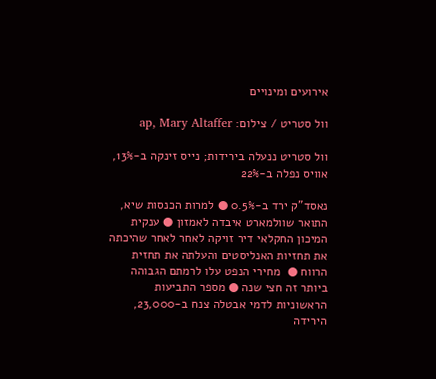אירועים ומינויים

וול סטריט / צילום: ap, Mary Altaffer

וול סטריט ננעלה בירידות; נייס זינקה ב-13%, אוויס נפלה ב-22%

נאסד"ק ירד ב-0.5% ● למרות הכנסות שיא, התואר שוולמארט איבדה לאמזון ● ענקית המיכון החקלאי דיר זויקה לאחר לאחר שהיכתה את תחזיות האנליסטים והעלתה את תחזית הרווח ●  מחירי הנפט עלו לרמתם הגבוהה ביותר זה חצי שנה ● מספר התביעות הראשוניות לדמי אבטלה צנח ב-23,000, הירידה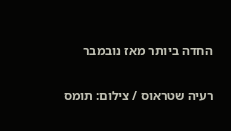החדה ביותר מאז נובמבר

רעיה שטראוס / צילום: תומס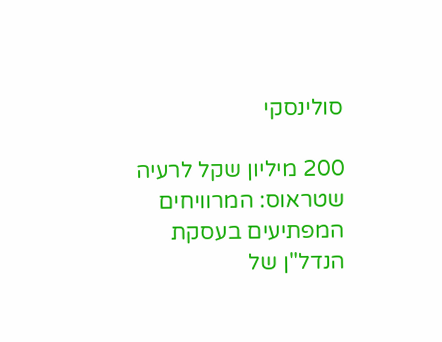סולינסקי

200 מיליון שקל לרעיה שטראוס: המרוויחים המפתיעים בעסקת הנדל"ן של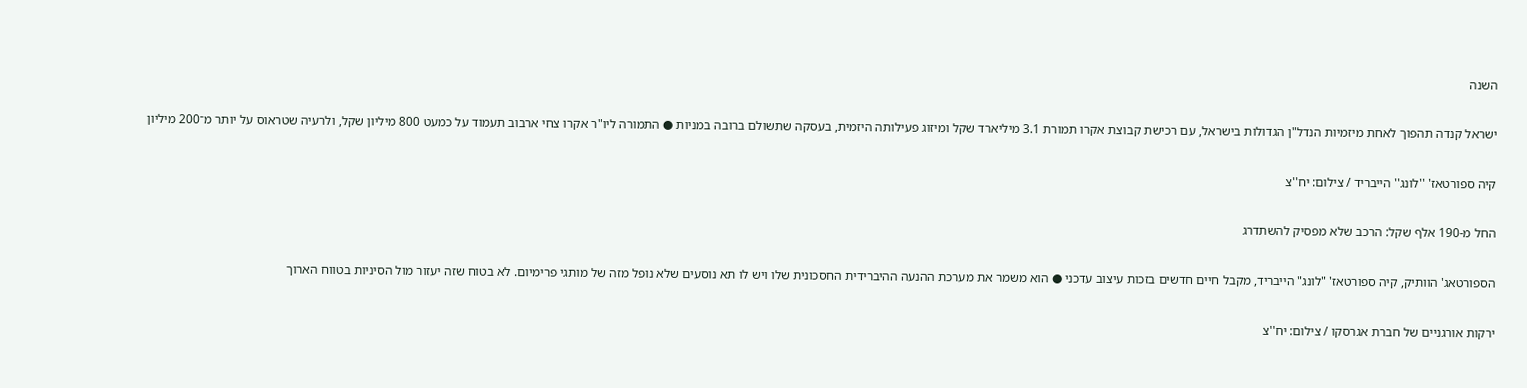השנה

ישראל קנדה תהפוך לאחת מיזמיות הנדל"ן הגדולות בישראל, עם רכישת קבוצת אקרו תמורת 3.1 מיליארד שקל ומיזוג פעילותה היזמית, בעסקה שתשולם ברובה במניות ● התמורה ליו"ר אקרו צחי ארבוב תעמוד על כמעט 800 מיליון שקל, ולרעיה שטראוס על יותר מ־200 מיליון

קיה ספורטאז' ''לונג'' הייבריד / צילום: יח''צ

החל מ-190 אלף שקל: הרכב שלא מפסיק להשתדרג

הספורטאג' הוותיק, קיה ספורטאז' "לונג" הייבריד, מקבל חיים חדשים בזכות עיצוב עדכני ● הוא משמר את מערכת ההנעה ההיברידית החסכונית שלו ויש לו תא נוסעים שלא נופל מזה של מותגי פרימיום. לא בטוח שזה יעזור מול הסיניות בטווח הארוך

ירקות אורגניים של חברת אגרסקו / צילום: יח''צ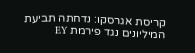קריסת אגרסקו: נדחתה תביעת המיליונים נגד פירמת EY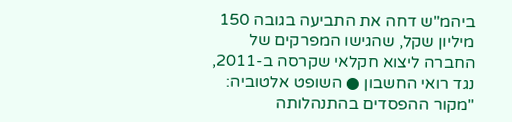ביהמ"ש דחה את התביעה בגובה 150 מיליון שקל, שהגישו המפרקים של החברה ליצוא חקלאי שקרסה ב-2011, נגד רואי החשבון ● השופט אלטוביה: "מקור ההפסדים בהתנהלותה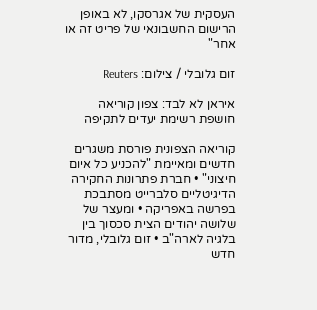העסקית של אגרסקו, לא באופן הרישום החשבונאי של פריט זה או אחר"

זום גלובלי / צילום: Reuters

איראן לא לבד: צפון קוריאה חושפת רשימת יעדים לתקיפה

קוריאה הצפונית פורסת משגרים חדשים ומאיימת "להכניע כל איום חיצוני" • חברת פתרונות החקירה הדיגיטליים סלברייט מסתבכת בפרשה באפריקה • ומעצר של שלושה יהודים הצית סכסוך בין בלגיה לארה"ב • זום גלובלי, מדור חדש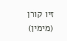זיו קורן (מימין)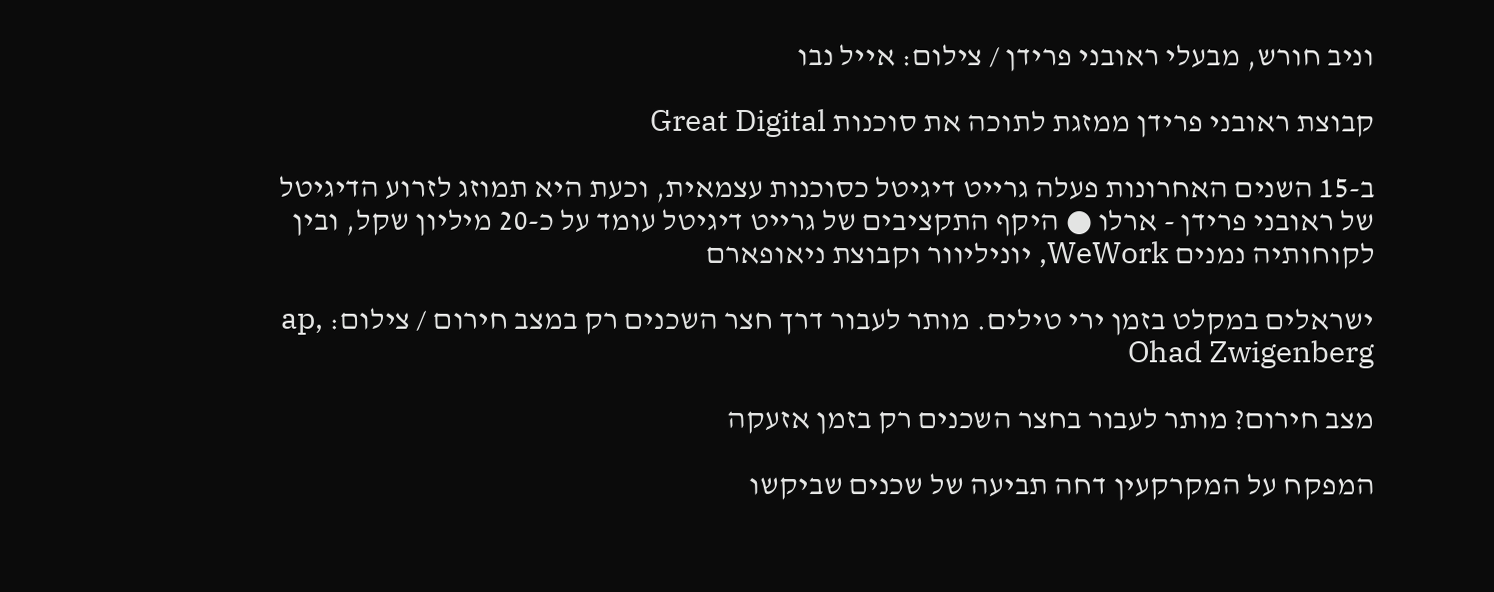וניב חורש, מבעלי ראובני פרידן / צילום: אייל נבו

קבוצת ראובני פרידן ממזגת לתוכה את סוכנות Great Digital

ב-15 השנים האחרונות פעלה גרייט דיגיטל כסוכנות עצמאית, וכעת היא תמוזג לזרוע הדיגיטל של ראובני פרידן - ארלו ● היקף התקציבים של גרייט דיגיטל עומד על כ-20 מיליון שקל, ובין לקוחותיה נמנים WeWork, יוניליוור וקבוצת ניאופארם

ישראלים במקלט בזמן ירי טילים. מותר לעבור דרך חצר השכנים רק במצב חירום / צילום: ap, Ohad Zwigenberg

מצב חירום? מותר לעבור בחצר השכנים רק בזמן אזעקה

המפקח על המקרקעין דחה תביעה של שכנים שביקשו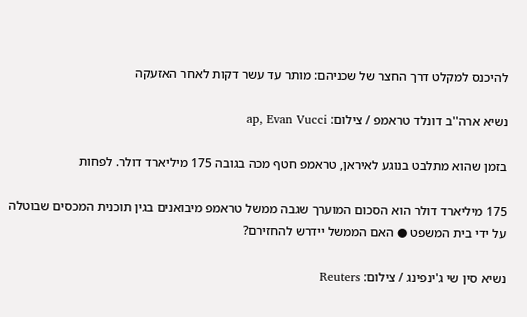להיכנס למקלט דרך החצר של שכניהם: מותר עד עשר דקות לאחר האזעקה

נשיא ארה''ב דונלד טראמפ / צילום: ap, Evan Vucci

בזמן שהוא מתלבט בנוגע לאיראן, טראמפ חטף מכה בגובה 175 מיליארד דולר. לפחות

175 מיליארד דולר הוא הסכום המוערך שגבה ממשל טראמפ מיבואנים בגין תוכנית המכסים שבוטלה על ידי בית המשפט ● האם הממשל יידרש להחזירם?

נשיא סין שי ג'ינפינג / צילום: Reuters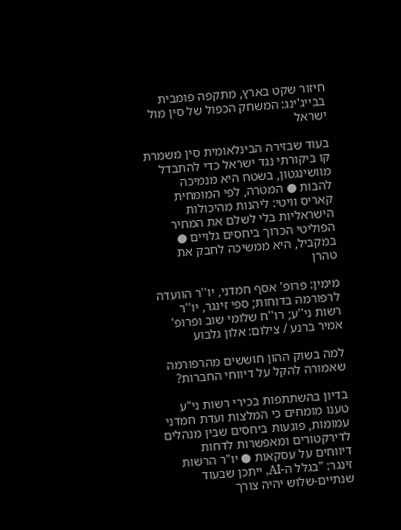חיזור שקט בארץ, מתקפה פומבית בבייג'ינג: המשחק הכפול של סין מול ישראל

בעוד שבזירה הבינלאומית סין משמרת קו ביקורתי נגד ישראל כדי להתבדל מוושינגטון, בשטח היא מנמיכה להבות ● המטרה, לפי המומחית קאריס וויטי: ליהנות מהיכולות הישראליות בלי לשלם את המחיר הפוליטי הכרוך ביחסים גלויים ● במקביל, היא ממשיכה לחבק את טהרן

מימין: פרופ' אסף חמדני, יו''ר הוועדה לרפורמה בדוחות; ספי זינגר, יו''ר רשות ני''ע; רו''ח שלומי שוב ופרופ' אמיר ברנע / צילום: אלון גלבוע

למה בשוק ההון חוששים מהרפורמה שאמורה להקל על דיווחי החברות?

בדיון בהשתתפות בכירי רשות ני"ע טענו מומחים כי המלצות ועדת חמדני עמומות, פוגעות ביחסים שבין מנהלים לדירקטורים ומאפשרות לדחות דיווחים על עסקאות ● יו"ר הרשות זינגר: "בגלל ה-AI, ייתכן שבעוד שנתיים-שלוש יהיה צורך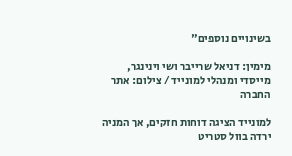בשינויים נוספים"

מימין: דניאל שרייבר ושי וינינגר, מייסדי ומנהלי למונייד / צילום: אתר החברה

למונייד הציגה דוחות חזקים, אך המניה ירדה בוול סטריט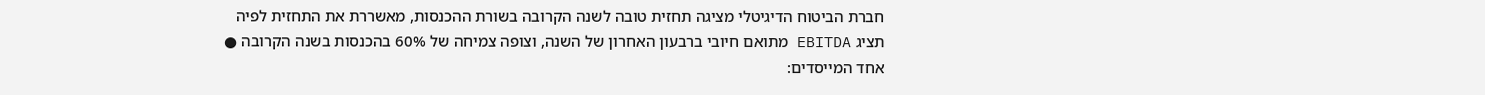חברת הביטוח הדיגיטלי מציגה תחזית טובה לשנה הקרובה בשורת ההכנסות, מאשררת את התחזית לפיה תציג EBITDA מתואם חיובי ברבעון האחרון של השנה, וצופה צמיחה של 60% בהכנסות בשנה הקרובה ● אחד המייסדים: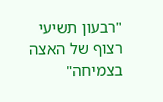"רבעון תשיעי רצוף של האצה בצמיחה"